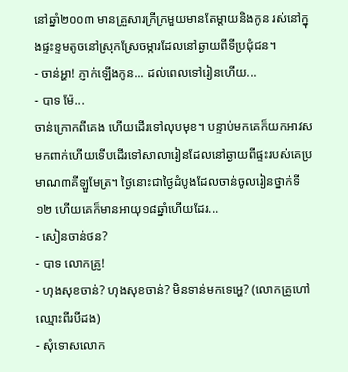នៅឆ្នាំ២០០៣ មានគ្រួសារក្រីក្រមួយមានតែម្តាយនិងកូន រស់នៅក្នុងផ្ទះខ្ទមតូចនៅស្រុកស្រែចម្ការដែលនៅឆ្ងាយពីទីប្រជុំជន។
- ចាន់អ្ហា! ភ្ញាក់ឡើងកូន... ដល់ពេលទៅរៀនហើយ...
- បាទ ម៉ែ...
ចាន់ក្រោកពីគេង ហើយដើរទៅលុបមុខ។ បន្ទាប់មកគេក៏យកអាវសមកពាក់ហើយទើបដើរទៅសាលារៀនដែលនៅឆ្ងាយពីផ្ទះរបស់គេប្រមាណ៣គីឡួមែត្រ។ ថ្ងៃនោះជាថ្ងៃដំបូងដែលចាន់ចូលរៀនថ្នាក់ទី១២ ហើយគេក៏មានអាយុ១៨ឆ្នាំហើយដែរ...
- សៀនចាន់ថន?
- បាទ លោកគ្រូ!
- ហុងសុខចាន់? ហុងសុខចាន់? មិនទាន់មកទេអ្ហេ? (លោកគ្រូហៅឈ្មោះពីរបីដង)
- សុំទោសលោក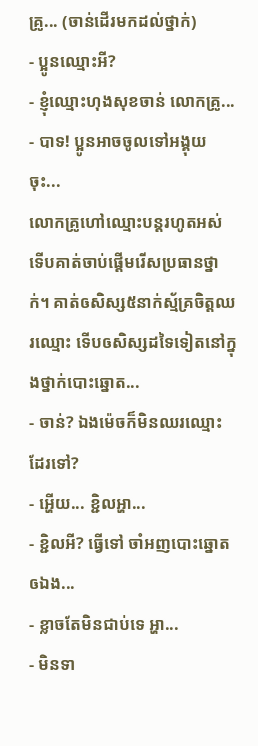គ្រូ... (ចាន់ដើរមកដល់ថ្នាក់)
- ប្អូនឈ្មោះអី?
- ខ្ញុំឈ្មោះហុងសុខចាន់ លោកគ្រូ...
- បាទ! ប្អូនអាចចូលទៅអង្គុយចុះ...
លោកគ្រូហៅឈ្មោះបន្តរហូតអស់ ទើបគាត់ចាប់ផ្តើមរើសប្រធានថ្នាក់។ គាត់ឲសិស្ស៥នាក់ស្ម័គ្រចិត្តឈរឈ្មោះ ទើបឲសិស្សដទៃទៀតនៅក្នុងថ្នាក់បោះឆ្នោត...
- ចាន់? ឯងម៉េចក៏មិនឈរឈ្មោះដែរទៅ?
- អ្ហើយ... ខ្ជិលអ្ហា...
- ខ្ជិលអី? ធ្វើទៅ ចាំអញបោះឆ្នោតឲឯង...
- ខ្លាចតែមិនជាប់ទេ អ្ហា...
- មិនទា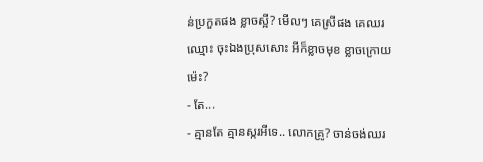ន់ប្រកួតផង ខ្លាចស្អី? មើលៗ គេស្រីផង គេឈរឈ្មោះ ចុះឯងប្រុសសោះ អីក៏ខ្លាចមុខ ខ្លាចក្រោយម៉េះ?
- តែ...
- គ្មានតែ គ្មានស្ករអីទេ.. លោកគ្រូ? ចាន់ចង់ឈរ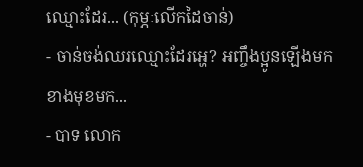ឈ្មោះដែរ... (កុម្ភៈលើកដៃចាន់)
- ចាន់ចង់ឈរឈ្មោះដែរអ្ហេ? អញ្ចឹងប្អូនឡើងមកខាងមុខមក...
- បាទ លោក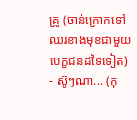គ្រូ (ចាន់ក្រោកទៅឈរខាងមុខជាមួយបេក្ខជនដទៃទៀត)
- ស៊ូៗណា... (កុ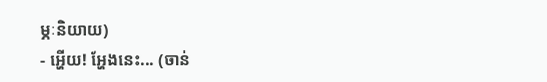ម្ភៈនិយាយ)
- អ្ហើយ! អ្ហែងនេះ... (ចាន់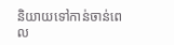និយាយទៅកាន់ចាន់ពេល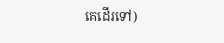គេដើរទៅ)